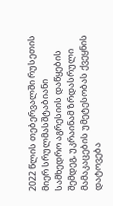2022 წლის თებერვალში რუსეთის მიერ სრულმასშტაბიანი სამხედრო აგრესიის დაწყების შემდეგ, უკრაინამ ზრდასრული მამაკაცების უმეტესობას ქვეყნის დატოვება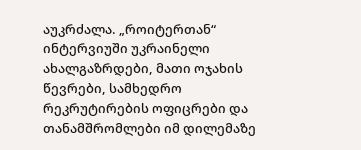აუკრძალა. „როიტერთან“ ინტერვიუში უკრაინელი ახალგაზრდები, მათი ოჯახის წევრები, სამხედრო რეკრუტირების ოფიცრები და თანამშრომლები იმ დილემაზე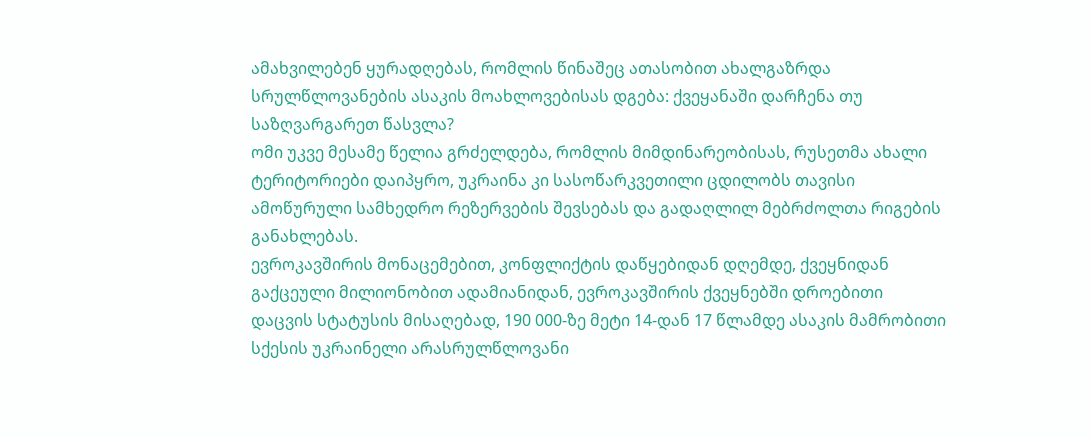ამახვილებენ ყურადღებას, რომლის წინაშეც ათასობით ახალგაზრდა სრულწლოვანების ასაკის მოახლოვებისას დგება: ქვეყანაში დარჩენა თუ საზღვარგარეთ წასვლა?
ომი უკვე მესამე წელია გრძელდება, რომლის მიმდინარეობისას, რუსეთმა ახალი ტერიტორიები დაიპყრო, უკრაინა კი სასოწარკვეთილი ცდილობს თავისი ამოწურული სამხედრო რეზერვების შევსებას და გადაღლილ მებრძოლთა რიგების განახლებას.
ევროკავშირის მონაცემებით, კონფლიქტის დაწყებიდან დღემდე, ქვეყნიდან გაქცეული მილიონობით ადამიანიდან, ევროკავშირის ქვეყნებში დროებითი დაცვის სტატუსის მისაღებად, 190 000-ზე მეტი 14-დან 17 წლამდე ასაკის მამრობითი სქესის უკრაინელი არასრულწლოვანი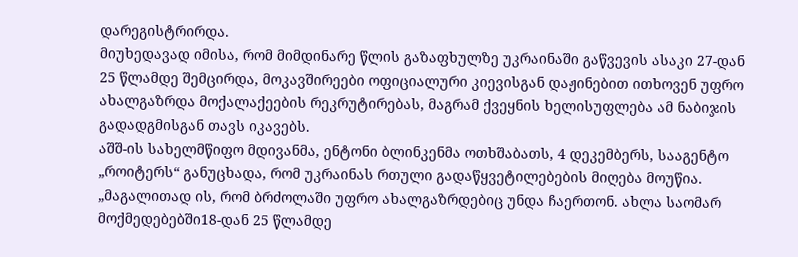დარეგისტრირდა.
მიუხედავად იმისა, რომ მიმდინარე წლის გაზაფხულზე უკრაინაში გაწვევის ასაკი 27-დან 25 წლამდე შემცირდა, მოკავშირეები ოფიციალური კიევისგან დაჟინებით ითხოვენ უფრო ახალგაზრდა მოქალაქეების რეკრუტირებას, მაგრამ ქვეყნის ხელისუფლება ამ ნაბიჯის გადადგმისგან თავს იკავებს.
აშშ-ის სახელმწიფო მდივანმა, ენტონი ბლინკენმა ოთხშაბათს, 4 დეკემბერს, სააგენტო „როიტერს“ განუცხადა, რომ უკრაინას რთული გადაწყვეტილებების მიღება მოუწია. „მაგალითად ის, რომ ბრძოლაში უფრო ახალგაზრდებიც უნდა ჩაერთონ. ახლა საომარ მოქმედებებში18-დან 25 წლამდე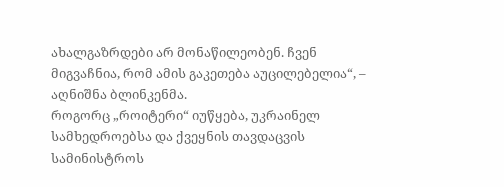ახალგაზრდები არ მონაწილეობენ. ჩვენ მიგვაჩნია, რომ ამის გაკეთება აუცილებელია“, – აღნიშნა ბლინკენმა.
როგორც „როიტერი“ იუწყება, უკრაინელ სამხედროებსა და ქვეყნის თავდაცვის სამინისტროს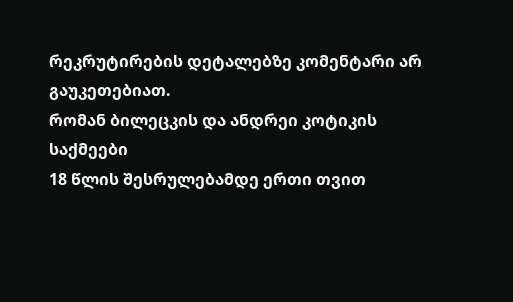რეკრუტირების დეტალებზე კომენტარი არ გაუკეთებიათ.
რომან ბილეცკის და ანდრეი კოტიკის საქმეები
18 წლის შესრულებამდე ერთი თვით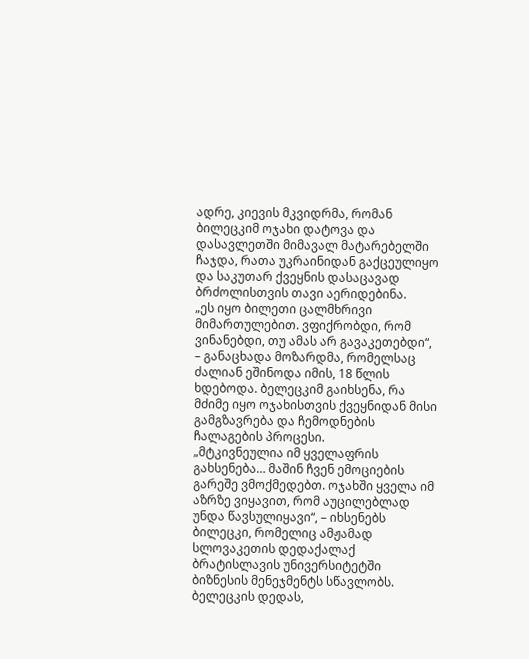ადრე, კიევის მკვიდრმა, რომან ბილეცკიმ ოჯახი დატოვა და დასავლეთში მიმავალ მატარებელში ჩაჯდა, რათა უკრაინიდან გაქცეულიყო და საკუთარ ქვეყნის დასაცავად ბრძოლისთვის თავი აერიდებინა.
„ეს იყო ბილეთი ცალმხრივი მიმართულებით. ვფიქრობდი, რომ ვინანებდი, თუ ამას არ გავაკეთებდი“, – განაცხადა მოზარდმა, რომელსაც ძალიან ეშინოდა იმის, 18 წლის ხდებოდა. ბელეცკიმ გაიხსენა, რა მძიმე იყო ოჯახისთვის ქვეყნიდან მისი გამგზავრება და ჩემოდნების ჩალაგების პროცესი.
„მტკივნეულია იმ ყველაფრის გახსენება… მაშინ ჩვენ ემოციების გარეშე ვმოქმედებთ. ოჯახში ყველა იმ აზრზე ვიყავით, რომ აუცილებლად უნდა წავსულიყავი“, – იხსენებს ბილეცკი, რომელიც ამჟამად სლოვაკეთის დედაქალაქ ბრატისლავის უნივერსიტეტში ბიზნესის მენეჯმენტს სწავლობს.
ბელეცკის დედას,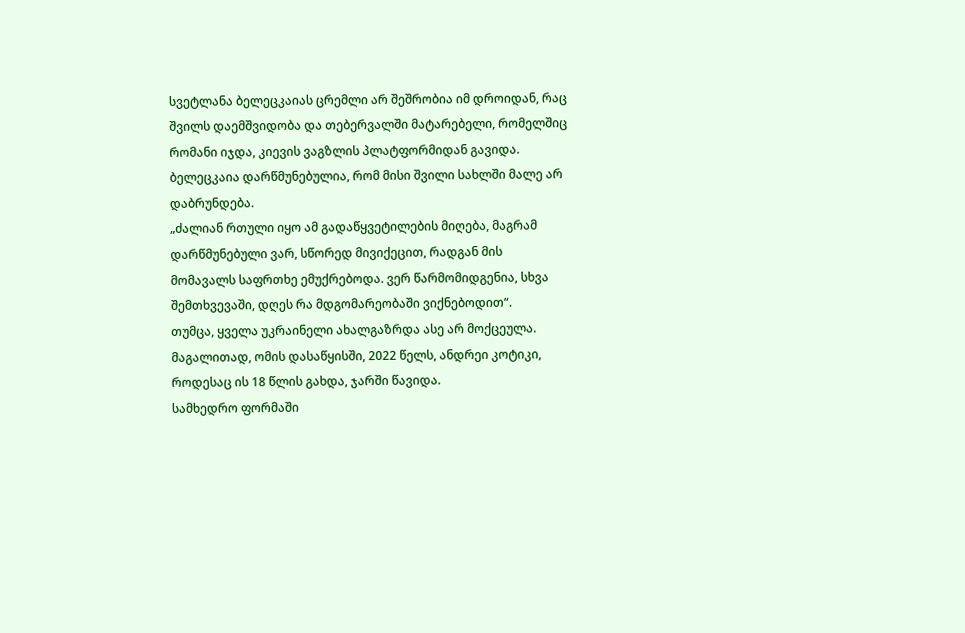სვეტლანა ბელეცკაიას ცრემლი არ შეშრობია იმ დროიდან, რაც შვილს დაემშვიდობა და თებერვალში მატარებელი, რომელშიც რომანი იჯდა, კიევის ვაგზლის პლატფორმიდან გავიდა. ბელეცკაია დარწმუნებულია, რომ მისი შვილი სახლში მალე არ დაბრუნდება.
„ძალიან რთული იყო ამ გადაწყვეტილების მიღება, მაგრამ დარწმუნებული ვარ, სწორედ მივიქეცით, რადგან მის მომავალს საფრთხე ემუქრებოდა. ვერ წარმომიდგენია, სხვა შემთხვევაში, დღეს რა მდგომარეობაში ვიქნებოდით“.
თუმცა, ყველა უკრაინელი ახალგაზრდა ასე არ მოქცეულა. მაგალითად, ომის დასაწყისში, 2022 წელს, ანდრეი კოტიკი, როდესაც ის 18 წლის გახდა, ჯარში წავიდა.
სამხედრო ფორმაში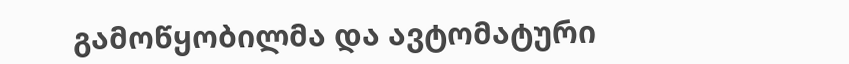გამოწყობილმა და ავტომატური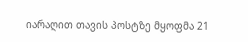იარაღით თავის პოსტზე მყოფმა 21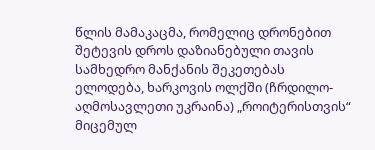წლის მამაკაცმა, რომელიც დრონებით შეტევის დროს დაზიანებული თავის სამხედრო მანქანის შეკეთებას ელოდება, ხარკოვის ოლქში (ჩრდილო-აღმოსავლეთი უკრაინა) „როიტერისთვის“ მიცემულ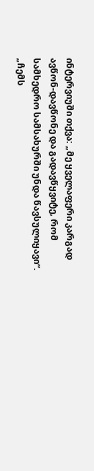ინტერვიუში თქვა: „მე ყველაფერი კარგად ავწონ-დავწონე და გადავწყვიტე, რომ სამხედრო სამსახურში უნდა წავსულიყავი“.
„ჩემს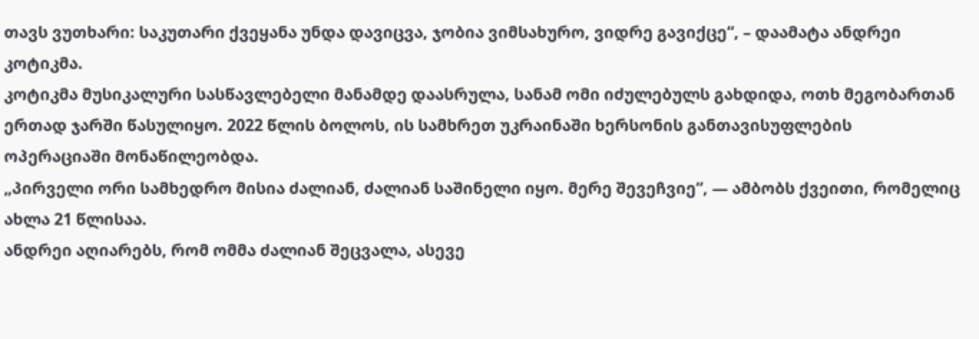თავს ვუთხარი: საკუთარი ქვეყანა უნდა დავიცვა, ჯობია ვიმსახურო, ვიდრე გავიქცე“, – დაამატა ანდრეი კოტიკმა.
კოტიკმა მუსიკალური სასწავლებელი მანამდე დაასრულა, სანამ ომი იძულებულს გახდიდა, ოთხ მეგობართან ერთად ჯარში წასულიყო. 2022 წლის ბოლოს, ის სამხრეთ უკრაინაში ხერსონის განთავისუფლების ოპერაციაში მონაწილეობდა.
„პირველი ორი სამხედრო მისია ძალიან, ძალიან საშინელი იყო. მერე შევეჩვიე“, — ამბობს ქვეითი, რომელიც ახლა 21 წლისაა.
ანდრეი აღიარებს, რომ ომმა ძალიან შეცვალა, ასევე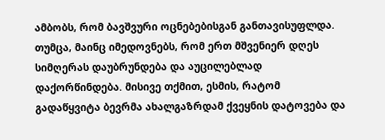ამბობს, რომ ბავშვური ოცნებებისგან განთავისუფლდა. თუმცა, მაინც იმედოვნებს, რომ ერთ მშვენიერ დღეს სიმღერას დაუბრუნდება და აუცილებლად დაქორწინდება. მისივე თქმით, ესმის, რატომ გადაწყვიტა ბევრმა ახალგაზრდამ ქვეყნის დატოვება და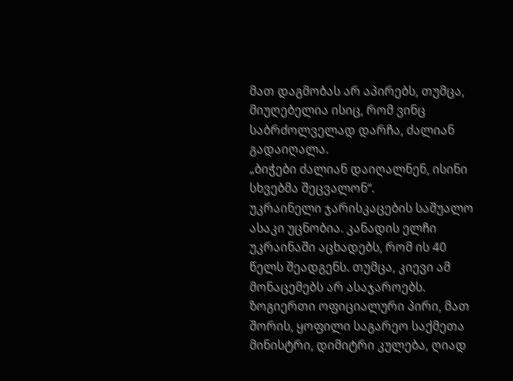მათ დაგმობას არ აპირებს, თუმცა, მიუღებელია ისიც, რომ ვინც საბრძოლველად დარჩა, ძალიან გადაიღალა.
„ბიჭები ძალიან დაიღალნენ, ისინი სხვებმა შეცვალონ“.
უკრაინელი ჯარისკაცების საშუალო ასაკი უცნობია. კანადის ელჩი უკრაინაში აცხადებს, რომ ის 40 წელს შეადგენს. თუმცა, კიევი ამ მონაცემებს არ ასაჯაროებს.
ზოგიერთი ოფიციალური პირი, მათ შორის, ყოფილი საგარეო საქმეთა მინისტრი, დიმიტრი კულება, ღიად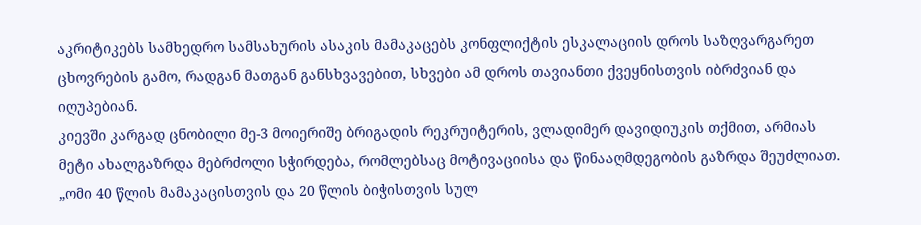აკრიტიკებს სამხედრო სამსახურის ასაკის მამაკაცებს კონფლიქტის ესკალაციის დროს საზღვარგარეთ ცხოვრების გამო, რადგან მათგან განსხვავებით, სხვები ამ დროს თავიანთი ქვეყნისთვის იბრძვიან და იღუპებიან.
კიევში კარგად ცნობილი მე-3 მოიერიშე ბრიგადის რეკრუიტერის, ვლადიმერ დავიდიუკის თქმით, არმიას მეტი ახალგაზრდა მებრძოლი სჭირდება, რომლებსაც მოტივაციისა და წინააღმდეგობის გაზრდა შეუძლიათ.
„ომი 40 წლის მამაკაცისთვის და 20 წლის ბიჭისთვის სულ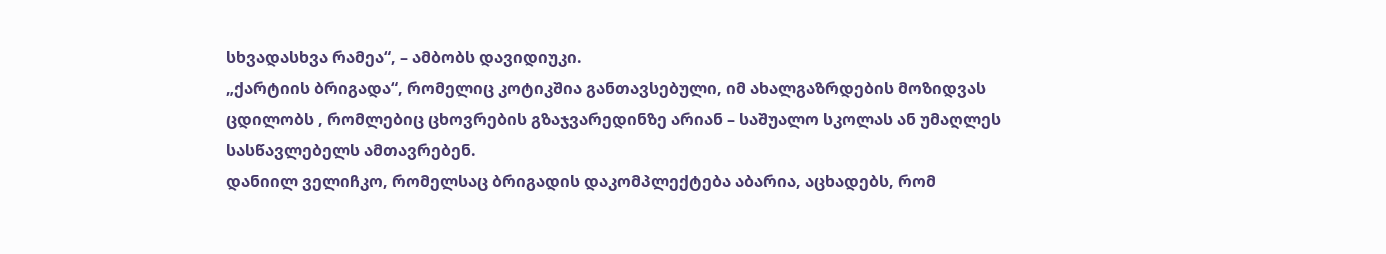სხვადასხვა რამეა“, – ამბობს დავიდიუკი.
„ქარტიის ბრიგადა“, რომელიც კოტიკშია განთავსებული, იმ ახალგაზრდების მოზიდვას ცდილობს , რომლებიც ცხოვრების გზაჯვარედინზე არიან – საშუალო სკოლას ან უმაღლეს სასწავლებელს ამთავრებენ.
დანიილ ველიჩკო, რომელსაც ბრიგადის დაკომპლექტება აბარია, აცხადებს, რომ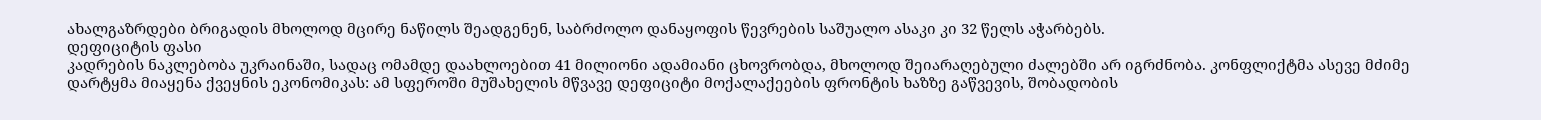ახალგაზრდები ბრიგადის მხოლოდ მცირე ნაწილს შეადგენენ, საბრძოლო დანაყოფის წევრების საშუალო ასაკი კი 32 წელს აჭარბებს.
დეფიციტის ფასი
კადრების ნაკლებობა უკრაინაში, სადაც ომამდე დაახლოებით 41 მილიონი ადამიანი ცხოვრობდა, მხოლოდ შეიარაღებული ძალებში არ იგრძნობა. კონფლიქტმა ასევე მძიმე დარტყმა მიაყენა ქვეყნის ეკონომიკას: ამ სფეროში მუშახელის მწვავე დეფიციტი მოქალაქეების ფრონტის ხაზზე გაწვევის, შობადობის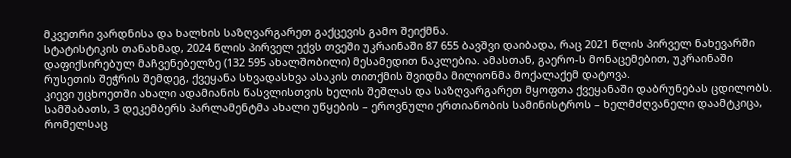მკვეთრი ვარდნისა და ხალხის საზღვარგარეთ გაქცევის გამო შეიქმნა.
სტატისტიკის თანახმად, 2024 წლის პირველ ექვს თვეში უკრაინაში 87 655 ბავშვი დაიბადა, რაც 2021 წლის პირველ ნახევარში დაფიქსირებულ მაჩვენებელზე (132 595 ახალშობილი) მესამედით ნაკლებია. ამასთან, გაერო-ს მონაცემებით, უკრაინაში რუსეთის შეჭრის შემდეგ, ქვეყანა სხვადასხვა ასაკის თითქმის შვიდმა მილიონმა მოქალაქემ დატოვა.
კიევი უცხოეთში ახალი ადამიანის წასვლისთვის ხელის შეშლას და საზღვარგარეთ მყოფთა ქვეყანაში დაბრუნებას ცდილობს. სამშაბათს, 3 დეკემბერს პარლამენტმა ახალი უწყების – ეროვნული ერთიანობის სამინისტროს – ხელმძღვანელი დაამტკიცა, რომელსაც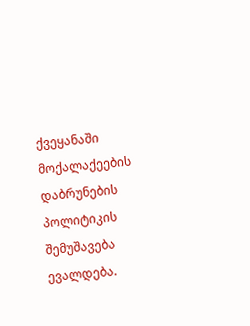ქვეყანაში მოქალაქეების დაბრუნების პოლიტიკის შემუშავება ევალდება.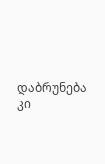დაბრუნება კი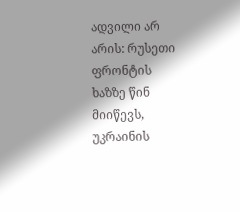ადვილი არ არის: რუსეთი ფრონტის ხაზზე წინ მიიწევს, უკრაინის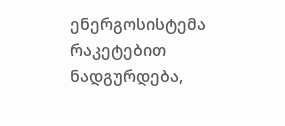ენერგოსისტემა რაკეტებით ნადგურდება,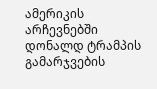ამერიკის არჩევნებში დონალდ ტრამპის გამარჯვების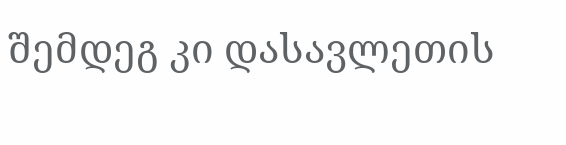შემდეგ კი დასავლეთის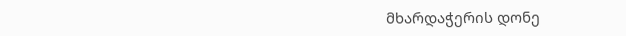მხარდაჭერის დონე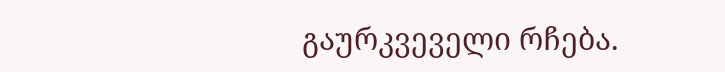გაურკვეველი რჩება.